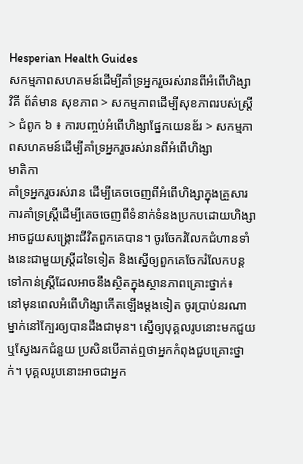Hesperian Health Guides
សកម្មភាពសហគមន៍ដើម្បីគាំទ្រអ្នករួចរស់រានពីអំពើហិង្សា
វិគី ព័ត៌មាន សុខភាព > សកម្មភាពដើម្បីសុខភាពរបស់ស្ត្រី > ជំពូក ៦ ៖ ការបញ្ចប់អំពើហិង្សាផ្នែកយេនឌ័រ > សកម្មភាពសហគមន៍ដើម្បីគាំទ្រអ្នករួចរស់រានពីអំពើហិង្សា
មាតិកា
គាំទ្រអ្នករួចរស់រាន ដើម្បីគេចចេញពីអំពើហិង្សាក្នុងគ្រួសារ
ការគាំទ្រស្ត្រីដើម្បីគេចចេញពីទំនាក់ទំនងប្រកបដោយហិង្សា អាចជួយសង្គ្រោះជីវិតពួកគេបាន។ ចូរចែករំលែកជំហានទាំងនេះជាមួយស្ត្រីដទៃទៀត និងស្នើឲ្យពួកគេចែករំលែកបន្តទៅកាន់ស្ត្រីដែលអាចនឹងស្ថិតក្នុងស្ថានភាពគ្រោះថ្នាក់៖
នៅមុនពេលអំពើហិង្សាកើតឡើងម្តងទៀត ចូរប្រាប់នរណាម្នាក់នៅក្បែរឲ្យបានដឹងជាមុន។ ស្នើឲ្យបុគ្គលរូបនោះមកជួយ ឬស្វែងរកជំនួយ ប្រសិនបើគាត់ឮថាអ្នកកំពុងជួបគ្រោះថ្នាក់។ បុគ្គលរូបនោះអាចជាអ្នក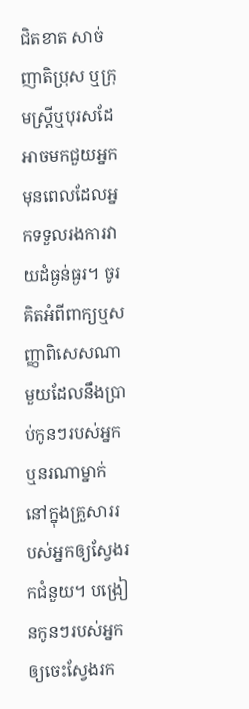ជិតខាត សាច់ញាតិប្រុស ឬក្រុមស្ត្រីឬបុរសដែអាចមកជួយអ្នកមុនពេលដែលអ្នកទទួលរងការវាយដំធ្ងន់ធ្ងរ។ ចូរគិតអំពីពាក្យឬសញ្ញាពិសេសណាមួយដែលនឹងប្រាប់កូនៗរបស់អ្នក ឬនរណាម្នាក់នៅក្នុងគ្រួសាររបស់អ្នកឲ្យស្វែងរកជំនួយ។ បង្រៀនកូនៗរបស់អ្នកឲ្យចេះស្វែងរក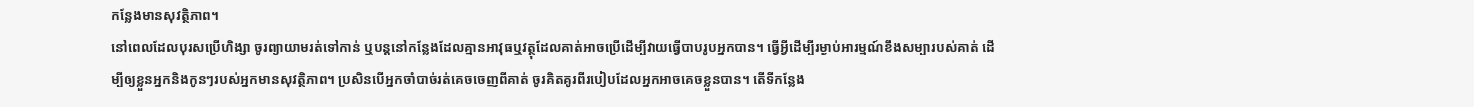កន្លែងមានសុវត្ថិភាព។
នៅពេលដែលបុរសប្រើហិង្សា ចូរព្យាយាមរត់ទៅកាន់ ឬបន្តនៅកន្លែងដែលគ្មានអាវុធឬវត្ថុដែលគាត់អាចប្រើដើម្បីវាយធ្វើបាបរូបអ្នកបាន។ ធ្វើអ្វីដើម្បីរម្ងាប់អារម្មណ៍ខឹងសម្បារបស់គាត់ ដើម្បីឲ្យខ្លួនអ្នកនិងកូនៗរបស់អ្នកមានសុវត្ថិភាព។ ប្រសិនបើអ្នកចាំបាច់រត់គេចចេញពីគាត់ ចូរគិតគូរពីរបៀបដែលអ្នកអាចគេចខ្លួនបាន។ តើទីកន្លែង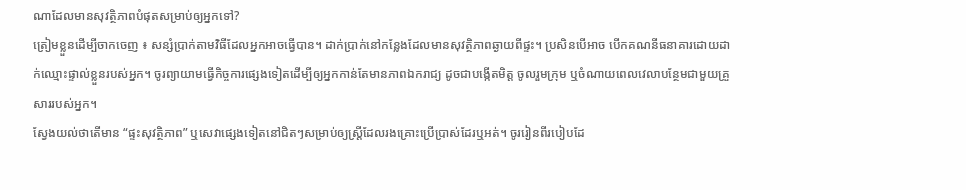ណាដែលមានសុវត្ថិភាពបំផុតសម្រាប់ឲ្យអ្នកទៅ?
ត្រៀមខ្លួនដើម្បីចាកចេញ ៖ សន្សំប្រាក់តាមវិធីដែលអ្នកអាចធ្វើបាន។ ដាក់ប្រាក់នៅកន្លែងដែលមានសុវត្ថិភាពឆ្ងាយពីផ្ទះ។ ប្រសិនបើអាច បើកគណនីធនាគារដោយដាក់ឈ្មោះផ្ទាល់ខ្លួនរបស់អ្នក។ ចូរព្យាយាមធ្វើកិច្ចការផ្សេងទៀតដើម្បីឲ្យអ្នកកាន់តែមានភាពឯករាជ្យ ដូចជាបង្កើតមិត្ត ចូលរួមក្រុម ឬចំណាយពេលវេលាបន្ថែមជាមួយគ្រួសាររបស់អ្នក។
ស្វែងយល់ថាតើមាន “ផ្ទះសុវត្ថិភាព” ឬសេវាផ្សេងទៀតនៅជិតៗសម្រាប់ឲ្យស្ត្រីដែលរងគ្រោះប្រើប្រាស់ដែរឬអត់។ ចូររៀនពីរបៀបដែ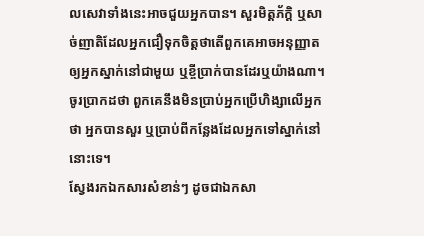លសេវាទាំងនេះអាចជួយអ្នកបាន។ សួរមិត្តភ័ក្តិ ឬសាច់ញាតិដែលអ្នកជឿទុកចិត្តថាតើពួកគេអាចអនុញ្ញាតឲ្យអ្នកស្នាក់នៅជាមួយ ឬខ្ចីប្រាក់បានដែរឬយ៉ាងណា។ ចូរប្រាកដថា ពួកគេនឹងមិនប្រាប់អ្នកប្រើហិង្សាលើអ្នកថា អ្នកបានសួរ ឬប្រាប់ពីកន្លែងដែលអ្នកទៅស្នាក់នៅនោះទេ។
ស្វែងរកឯកសារសំខាន់ៗ ដូចជាឯកសា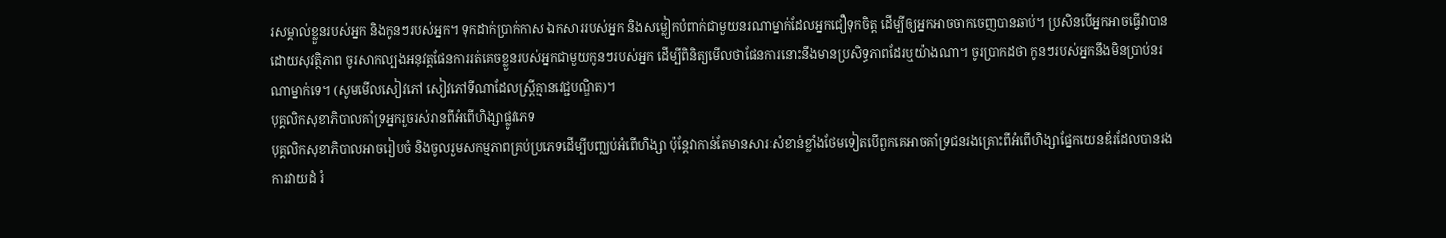រសម្គាល់ខ្លួនរបស់អ្នក និងកូនៗរបស់អ្នក។ ទុកដាក់ប្រាក់កាស ឯកសាររបស់អ្នក និងសម្លៀកបំពាក់ជាមួយនរណាម្នាក់ដែលអ្នកជឿទុកចិត្ត ដើម្បីឲ្យអ្នកអាចចាកចេញបានឆាប់។ ប្រសិនបើអ្នកអាចធ្វើវាបានដោយសុវត្ថិភាព ចូរសាកល្បងអនុវត្តផែនការរត់គេចខ្លួនរបស់អ្នកជាមួយកូនៗរបស់អ្នក ដើម្បីពិនិត្យមើលថាផែនការនោះនឹងមានប្រសិទ្ធភាពដែរឬយ៉ាងណា។ ចូរប្រាកដថា កូនៗរបស់អ្នកនឹងមិនប្រាប់នរណាម្នាក់ទេ។ (សូមមើលសៀវភៅ សៀវភៅទីណាដែលស្រ្តីគ្មានវេជ្ជបណ្ឌិត)។
បុគ្គលិកសុខាភិបាលគាំទ្រអ្នករួចរស់រានពីអំពើហិង្សាផ្លូវភេទ
បុគ្គលិកសុខាភិបាលអាចរៀបចំ និងចូលរួមសកម្មភាពគ្រប់ប្រភេទដើម្បីបញ្ឈប់អំពើហិង្សា ប៉ុន្តែវាកាន់តែមានសារៈសំខាន់ខ្លាំងថែមទៀតបើពួកគេអាចគាំទ្រជនរងគ្រោះពីអំពើហិង្សាផ្នែកយេនឌ័រដែលបានរងការវាយដំ រំ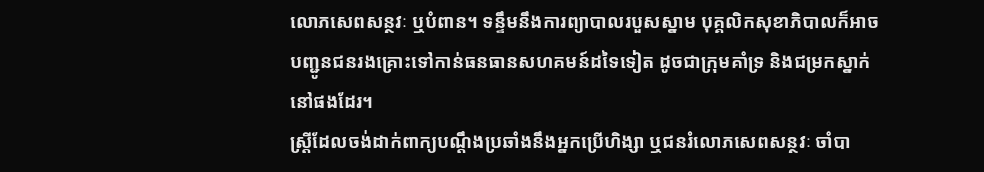លោភសេពសន្ថវៈ ឬបំពាន។ ទន្ទឹមនឹងការព្យាបាលរបួសស្នាម បុគ្គលិកសុខាភិបាលក៏អាចបញ្ជូនជនរងគ្រោះទៅកាន់ធនធានសហគមន៍ដទៃទៀត ដូចជាក្រុមគាំទ្រ និងជម្រកស្នាក់នៅផងដែរ។
ស្ត្រីដែលចង់ដាក់ពាក្យបណ្តឹងប្រឆាំងនឹងអ្នកប្រើហិង្សា ឬជនរំលោភសេពសន្ថវៈ ចាំបា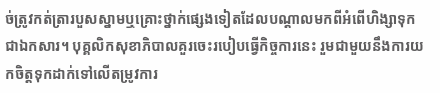ច់ត្រូវកត់ត្រារបួសស្នាមឬគ្រោះថ្នាក់ផ្សេងទៀតដែលបណ្តាលមកពីអំពើហិង្សាទុកជាឯកសារ។ បុគ្គលិកសុខាភិបាលគួរចេះរបៀបធ្វើកិច្ចការនេះ រួមជាមួយនឹងការយកចិត្តទុកដាក់ទៅលើតម្រូវការ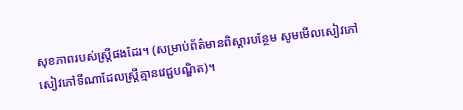សុខភាពរបស់ស្ត្រីផងដែរ។ (សម្រាប់ព័ត៌មានពិស្តារបន្ថែម សូមមើលសៀវភៅ សៀវភៅទីណាដែលស្រ្តីគ្មានវេជ្ជបណ្ឌិត)។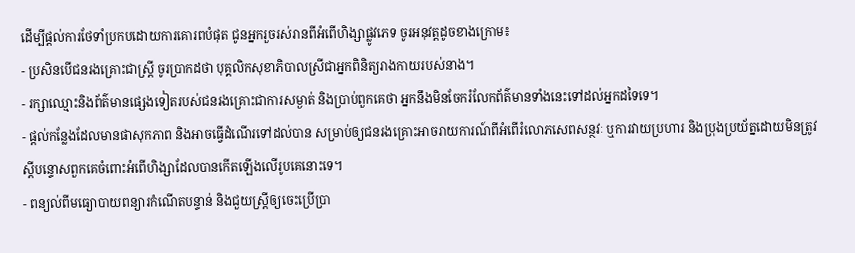ដើម្បីផ្តល់ការថែទាំប្រកបដោយការគោរពបំផុត ជូនអ្នករួចរស់រានពីអំពើហិង្សាផ្លូវភេទ ចូរអនុវត្តដូចខាងក្រោម៖
- ប្រសិនបើជនរងគ្រោះជាស្ត្រី ចូរប្រាកដថា បុគ្គលិកសុខាភិបាលស្រីជាអ្នកពិនិត្យរាងកាយរបស់នាង។
- រក្សាឈ្មោះនិងព័ត៌មានផ្សេងទៀតរបស់ជនរងគ្រោះជាការសម្ងាត់ និងប្រាប់ពួកគេថា អ្នកនឹងមិនចែករំលែកព័ត៌មានទាំងនេះទៅដល់អ្នកដទៃទេ។
- ផ្តល់កន្លែងដែលមានផាសុកភាព និងអាចធ្វើដំណើរទៅដល់បាន សម្រាប់ឲ្យជនរងគ្រោះអាចរាយការណ៍ពីអំពើរំលោភសេពសន្ថវៈ ឬការវាយប្រហារ និងប្រុងប្រយ័ត្នដោយមិនត្រូវស្តីបន្ទោសពួកគេចំពោះអំពើហិង្សាដែលបានកើតឡើងលើរូបគេនោះទេ។
- ពន្យល់ពីមធ្យោបាយពន្យារកំណើតបន្ទាន់ និងជួយស្ត្រីឲ្យចេះប្រើប្រា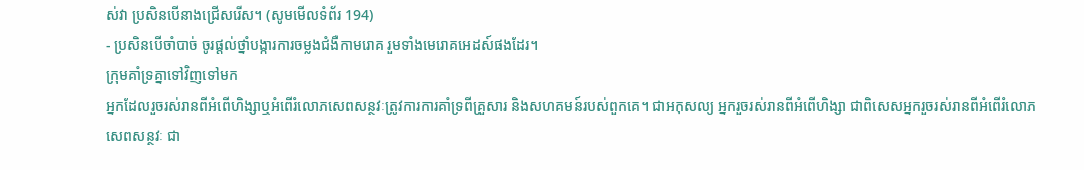ស់វា ប្រសិនបើនាងជ្រើសរើស។ (សូមមើលទំព័រ 194)
- ប្រសិនបើចាំបាច់ ចូរផ្តល់ថ្នាំបង្ការការចម្លងជំងឺកាមរោគ រួមទាំងមេរោគអេដស៍ផងដែរ។
ក្រុមគាំទ្រគ្នាទៅវិញទៅមក
អ្នកដែលរួចរស់រានពីអំពើហិង្សាឬអំពើរំលោភសេពសន្ថវៈត្រូវការការគាំទ្រពីគ្រួសារ និងសហគមន៍របស់ពួកគេ។ ជាអកុសល្យ អ្នករួចរស់រានពីអំពើហិង្សា ជាពិសេសអ្នករួចរស់រានពីអំពើរំលោភសេពសន្ថវៈ ជា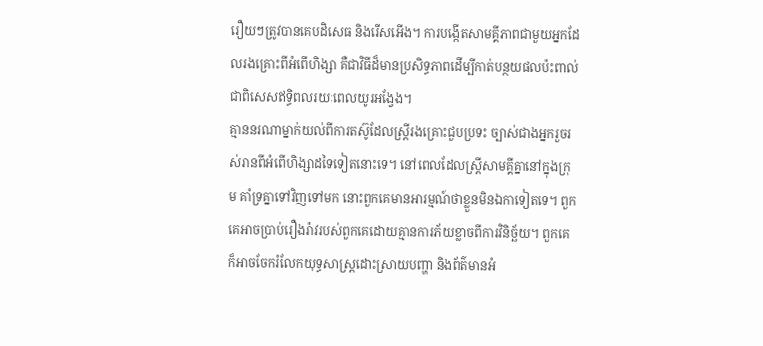រឿយៗត្រូវបានគេបដិសេធ និងរើសអើង។ ការបង្កើតសាមគ្គីភាពជាមួយអ្នកដែលរងគ្រោះពីអំពើហិង្សា គឺជាវិធីដ៏មានប្រសិទ្ធភាពដើម្បីកាត់បន្ថយផលប៉ះពាល់ ជាពិសេសឥទ្ធិពលរយៈពេលយូរអង្វែង។
គ្មាននរណាម្នាក់យល់ពីការតស៊ូដែលស្ត្រីរងគ្រោះជួបប្រទះ ច្បាស់ជាងអ្នករួចរស់រានពីអំពើហិង្សាដទៃទៀតនោះទេ។ នៅពេលដែលស្ត្រីសាមគ្គីគ្នានៅក្នុងក្រុម គាំទ្រគ្នាទៅវិញទៅមក នោះពួកគេមានអារម្មណ៍ថាខ្លួនមិនឯកាទៀតទេ។ ពួកគេអាចប្រាប់រឿងរ៉ាវរបស់ពួកគេដោយគ្មានការភ័យខ្លាចពីការវិនិច្ឆ័យ។ ពួកគេក៏អាចចែករំលែកយុទ្ធសាស្ត្រដោះស្រាយបញ្ហា និងព័ត៌មានអំ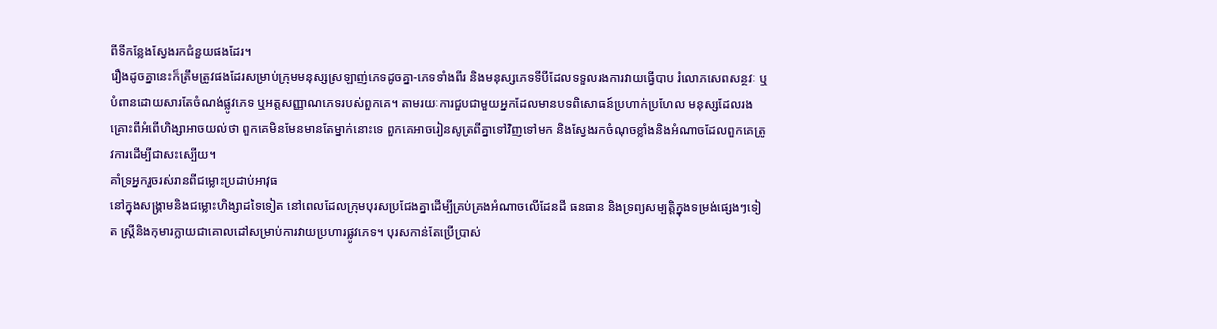ពីទីកន្លែងស្វែងរកជំនួយផងដែរ។
រឿងដូចគ្នានេះក៏ត្រឹមត្រូវផងដែរសម្រាប់ក្រុមមនុស្សស្រឡាញ់ភេទដូចគ្នា-ភេទទាំងពីរ និងមនុស្សភេទទីបីដែលទទួលរងការវាយធ្វើបាប រំលោភសេពសន្ថវៈ ឬបំពានដោយសារតែចំណង់ផ្លូវភេទ ឬអត្តសញ្ញាណភេទរបស់ពួកគេ។ តាមរយៈការជួបជាមួយអ្នកដែលមានបទពិសោធន៍ប្រហាក់ប្រហែល មនុស្សដែលរងគ្រោះពីអំពើហិង្សាអាចយល់ថា ពួកគេមិនមែនមានតែម្នាក់នោះទេ ពួកគេអាចរៀនសូត្រពីគ្នាទៅវិញទៅមក និងស្វែងរកចំណុចខ្លាំងនិងអំណាចដែលពួកគេត្រូវការដើម្បីជាសះស្បើយ។
គាំទ្រអ្នករួចរស់រានពីជម្លោះប្រដាប់អាវុធ
នៅក្នុងសង្គ្រាមនិងជម្លោះហិង្សាដទៃទៀត នៅពេលដែលក្រុមបុរសប្រជែងគ្នាដើម្បីគ្រប់គ្រងអំណាចលើដែនដី ធនធាន និងទ្រព្យសម្បត្តិក្នុងទម្រង់ផ្សេងៗទៀត ស្ត្រីនិងកុមារក្លាយជាគោលដៅសម្រាប់ការវាយប្រហារផ្លូវភេទ។ បុរសកាន់តែប្រើប្រាស់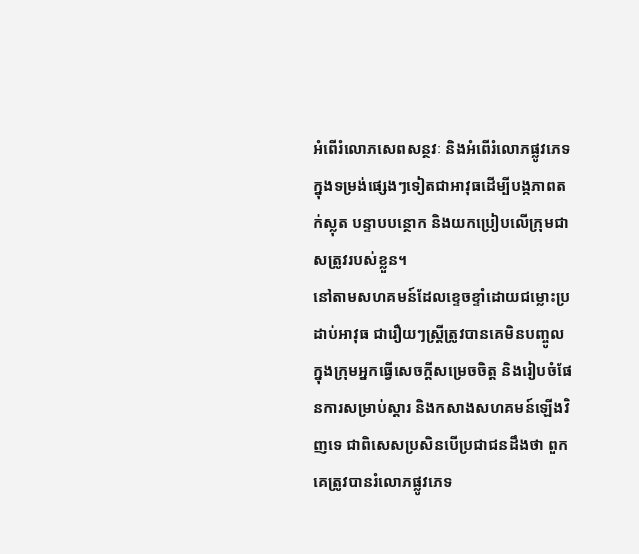អំពើរំលោភសេពសន្ថវៈ និងអំពើរំលោភផ្លូវភេទក្នុងទម្រង់ផ្សេងៗទៀតជាអាវុធដើម្បីបង្កភាពតក់ស្លុត បន្ទាបបន្ថោក និងយកប្រៀបលើក្រុមជាសត្រូវរបស់ខ្លួន។
នៅតាមសហគមន៍ដែលខ្ទេចខ្ទាំដោយជម្លោះប្រដាប់អាវុធ ជារឿយៗស្ត្រីត្រូវបានគេមិនបញ្ចូលក្នុងក្រុមអ្នកធ្វើសេចក្តីសម្រេចចិត្ត និងរៀបចំផែនការសម្រាប់ស្តារ និងកសាងសហគមន៍ឡើងវិញទេ ជាពិសេសប្រសិនបើប្រជាជនដឹងថា ពួកគេត្រូវបានរំលោភផ្លូវភេទ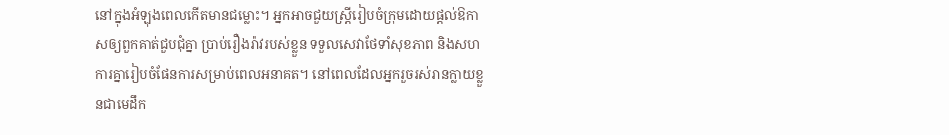នៅក្នុងអំឡុងពេលកើតមានជម្លោះ។ អ្នកអាចជួយស្ត្រីរៀបចំក្រុមដោយផ្តល់ឱកាសឲ្យពួកគាត់ជួបជុំគ្នា ប្រាប់រឿងរ៉ាវរបស់ខ្លួន ទទួលសេវាថែទាំសុខភាព និងសហការគ្នារៀបចំផែនការសម្រាប់ពេលអនាគត។ នៅពេលដែលអ្នករួចរស់រានក្លាយខ្លួនជាមេដឹក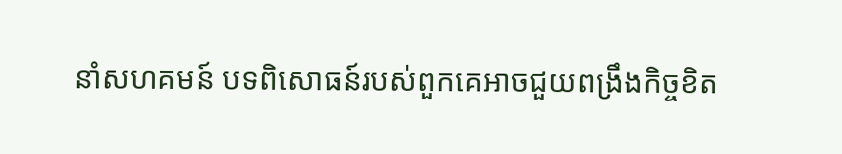នាំសហគមន៍ បទពិសោធន៍របស់ពួកគេអាចជួយពង្រឹងកិច្ចខិត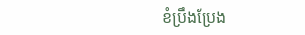ខំប្រឹងប្រែង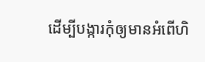ដើម្បីបង្ការកុំឲ្យមានអំពើហិ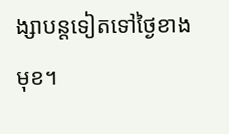ង្សាបន្តទៀតទៅថ្ងៃខាងមុខ។